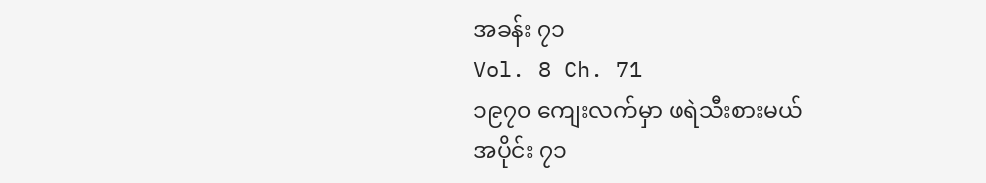အခန်း ၇၁
Vol. 8 Ch. 71
၁၉၇၀ ကျေးလက်မှာ ဖရဲသီးစားမယ်
အပိုင်း ၇၁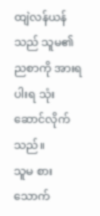ထျဲလန်ယန်သည် သူမ၏ ညစာကို အားရပါးရ သုံးဆောင်လိုက်သည်။
သူမ စားသောက်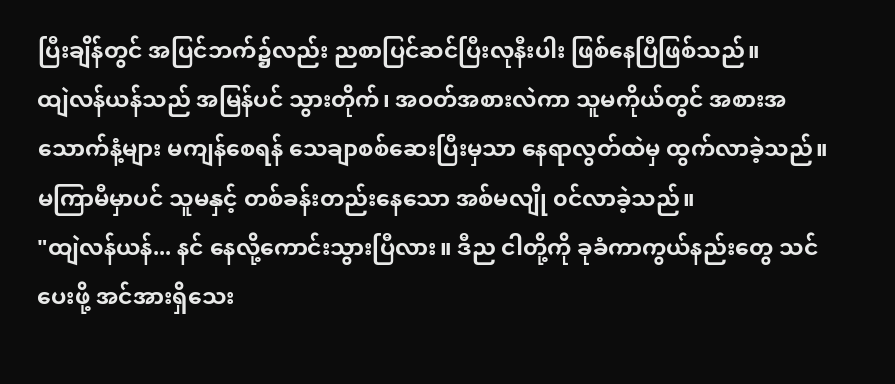ပြီးချိန်တွင် အပြင်ဘက်၌လည်း ညစာပြင်ဆင်ပြီးလုနီးပါး ဖြစ်နေပြီဖြစ်သည်။
ထျဲလန်ယန်သည် အမြန်ပင် သွားတိုက်၊ အဝတ်အစားလဲကာ သူမကိုယ်တွင် အစားအသောက်နံ့များ မကျန်စေရန် သေချာစစ်ဆေးပြီးမှသာ နေရာလွတ်ထဲမှ ထွက်လာခဲ့သည်။
မကြာမီမှာပင် သူမနှင့် တစ်ခန်းတည်းနေသော အစ်မလျို ၀င်လာခဲ့သည်။
"ထျဲလန်ယန်... နင် နေလို့ကောင်းသွားပြီလား။ ဒီည ငါတို့ကို ခုခံကာကွယ်နည်းတွေ သင်ပေးဖို့ အင်အားရှိသေး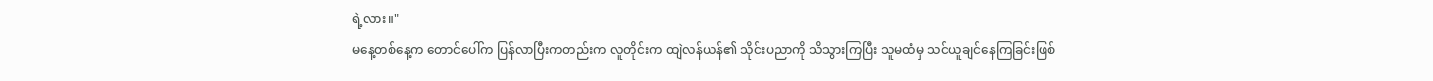ရဲ့လား။"
မနေ့တစ်နေ့က တောင်ပေါ်က ပြန်လာပြီးကတည်းက လူတိုင်းက ထျဲလန်ယန်၏ သိုင်းပညာကို သိသွားကြပြီး သူမထံမှ သင်ယူချင်နေကြခြင်းဖြစ်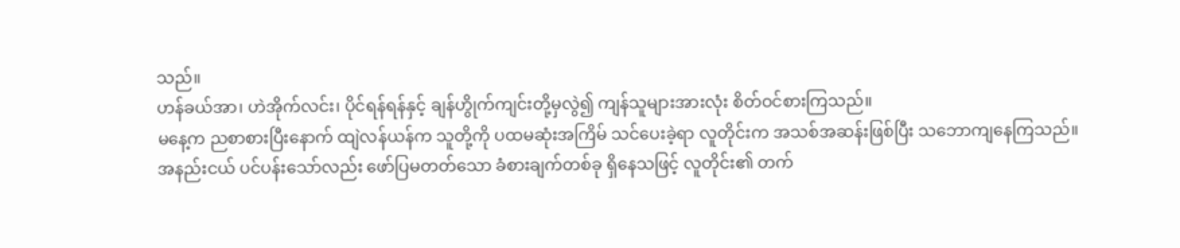သည်။
ဟန်ခယ်အာ၊ ဟဲအိုက်လင်း၊ ပိုင်ရန်ရန်နှင့် ချန်ဟွိုက်ကျင်းတို့မှလွဲ၍ ကျန်သူများအားလုံး စိတ်ဝင်စားကြသည်။
မနေ့က ညစာစားပြီးနောက် ထျဲလန်ယန်က သူတို့ကို ပထမဆုံးအကြိမ် သင်ပေးခဲ့ရာ လူတိုင်းက အသစ်အဆန်းဖြစ်ပြီး သဘောကျနေကြသည်။
အနည်းငယ် ပင်ပန်းသော်လည်း ဖော်ပြမတတ်သော ခံစားချက်တစ်ခု ရှိနေသဖြင့် လူတိုင်း၏ တက်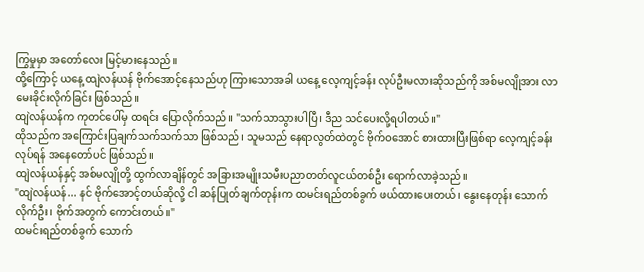ကြွမှုမှာ အတော်လေး မြင့်မားနေသည်။
ထို့ကြောင့် ယနေ့ ထျဲလန်ယန် ဗိုက်အောင့်နေသည်ဟု ကြားသောအခါ ယနေ့ လေ့ကျင့်ခန်း လုပ်ဦးမလားဆိုသည်ကို အစ်မလျိုအား လာမေးခိုင်းလိုက်ခြင်း ဖြစ်သည်။
ထျဲလန်ယန်က ကုတင်ပေါ်မှ ထရင်း ပြောလိုက်သည်။ "သက်သာသွားပါပြီ၊ ဒီည သင်ပေးလို့ရပါတယ်။"
ထိုသည်က အကြောင်းပြချက်သက်သက်သာ ဖြစ်သည်၊ သူမသည် နေရာလွတ်ထဲတွင် ဗိုက်ဝအောင် စားထားပြီးဖြစ်ရာ လေ့ကျင့်ခန်းလုပ်ရန် အနေတော်ပင် ဖြစ်သည်။
ထျဲလန်ယန်နှင့် အစ်မလျိုတို့ ထွက်လာချိန်တွင် အခြားအမျိုးသမီးပညာတတ်လူငယ်တစ်ဦး ရောက်လာခဲ့သည်။
"ထျဲလန်ယန်... နင် ဗိုက်အောင့်တယ်ဆိုလို့ ငါ ဆန်ပြုတ်ချက်တုန်းက ထမင်းရည်တစ်ခွက် ဖယ်ထားပေးတယ်၊ နွေးနေတုန်း သောက်လိုက်ဦး၊ ဗိုက်အတွက် ကောင်းတယ်။"
ထမင်းရည်တစ်ခွက် သောက်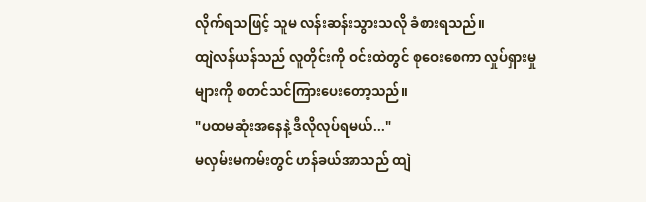လိုက်ရသဖြင့် သူမ လန်းဆန်းသွားသလို ခံစားရသည်။
ထျဲလန်ယန်သည် လူတိုင်းကို ဝင်းထဲတွင် စုဝေးစေကာ လှုပ်ရှားမှုများကို စတင်သင်ကြားပေးတော့သည်။
"ပထမဆုံးအနေနဲ့ ဒီလိုလုပ်ရမယ်..."
မလှမ်းမကမ်းတွင် ဟန်ခယ်အာသည် ထျဲ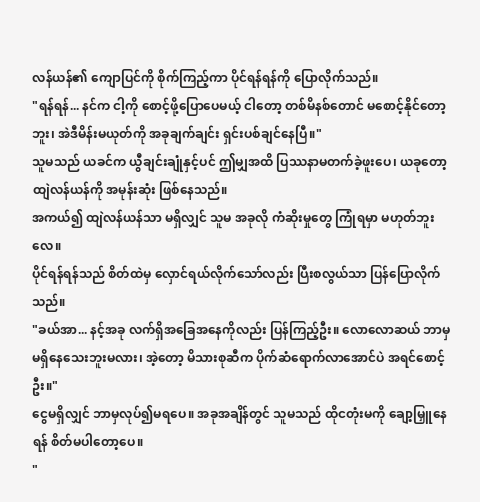လန်ယန်၏ ကျောပြင်ကို စိုက်ကြည့်ကာ ပိုင်ရန်ရန်ကို ပြောလိုက်သည်။
"ရန်ရန်... နင်က ငါ့ကို စောင့်ဖို့ပြောပေမယ့် ငါတော့ တစ်မိနစ်တောင် မစောင့်နိုင်တော့ဘူး၊ အဲဒီမိန်းမယုတ်ကို အခုချက်ချင်း ရှင်းပစ်ချင်နေပြီ။"
သူမသည် ယခင်က ယွီချင်းချုံနှင့်ပင် ဤမျှအထိ ပြဿနာမတက်ခဲ့ဖူးပေ၊ ယခုတော့ ထျဲလန်ယန်ကို အမုန်းဆုံး ဖြစ်နေသည်။
အကယ်၍ ထျဲလန်ယန်သာ မရှိလျှင် သူမ အခုလို ကံဆိုးမှုတွေ ကြုံရမှာ မဟုတ်ဘူးလေ။
ပိုင်ရန်ရန်သည် စိတ်ထဲမှ လှောင်ရယ်လိုက်သော်လည်း ပြီးစလွယ်သာ ပြန်ပြောလိုက်သည်။
"ခယ်အာ... နင့်အခု လက်ရှိအခြေအနေကိုလည်း ပြန်ကြည့်ဦး။ လောလောဆယ် ဘာမှမရှိနေသေးဘူးမလား၊ အဲ့တော့ မိသားစုဆီက ပိုက်ဆံရောက်လာအောင်ပဲ အရင်စောင့်ဦး။"
ငွေမရှိလျှင် ဘာမှလုပ်၍မရပေ။ အခုအချိန်တွင် သူမသည် ထိုငတုံးမကို ချော့မြှူနေရန် စိတ်မပါတော့ပေ။
"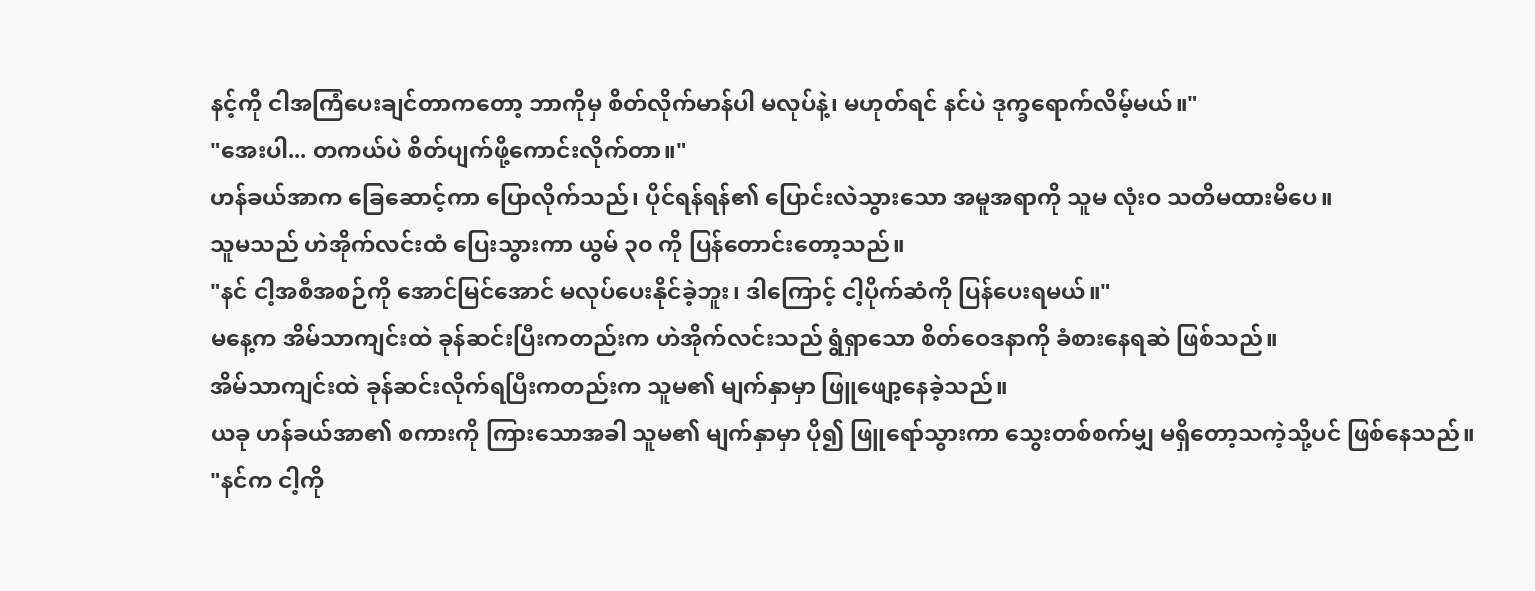နင့်ကို ငါအကြံပေးချင်တာကတော့ ဘာကိုမှ စိတ်လိုက်မာန်ပါ မလုပ်နဲ့၊ မဟုတ်ရင် နင်ပဲ ဒုက္ခရောက်လိမ့်မယ်။"
"အေးပါ... တကယ်ပဲ စိတ်ပျက်ဖို့ကောင်းလိုက်တာ။"
ဟန်ခယ်အာက ခြေဆောင့်ကာ ပြောလိုက်သည်၊ ပိုင်ရန်ရန်၏ ပြောင်းလဲသွားသော အမူအရာကို သူမ လုံးဝ သတိမထားမိပေ။
သူမသည် ဟဲအိုက်လင်းထံ ပြေးသွားကာ ယွမ် ၃၀ ကို ပြန်တောင်းတော့သည်။
"နင် ငါ့အစီအစဉ်ကို အောင်မြင်အောင် မလုပ်ပေးနိုင်ခဲ့ဘူး၊ ဒါကြောင့် ငါ့ပိုက်ဆံကို ပြန်ပေးရမယ်။"
မနေ့က အိမ်သာကျင်းထဲ ခုန်ဆင်းပြီးကတည်းက ဟဲအိုက်လင်းသည် ရွံရှာသော စိတ်ဝေဒနာကို ခံစားနေရဆဲ ဖြစ်သည်။
အိမ်သာကျင်းထဲ ခုန်ဆင်းလိုက်ရပြီးကတည်းက သူမ၏ မျက်နှာမှာ ဖြူဖျော့နေခဲ့သည်။
ယခု ဟန်ခယ်အာ၏ စကားကို ကြားသောအခါ သူမ၏ မျက်နှာမှာ ပို၍ ဖြူရော်သွားကာ သွေးတစ်စက်မျှ မရှိတော့သကဲ့သို့ပင် ဖြစ်နေသည်။
"နင်က ငါ့ကို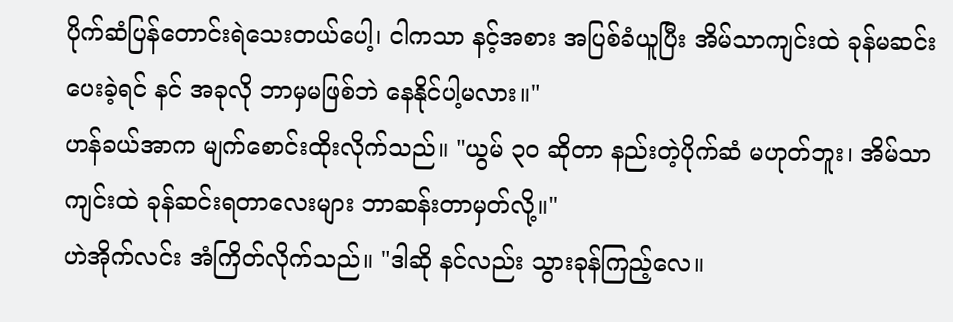ပိုက်ဆံပြန်တောင်းရဲသေးတယ်ပေါ့၊ ငါကသာ နင့်အစား အပြစ်ခံယူပြီး အိမ်သာကျင်းထဲ ခုန်မဆင်းပေးခဲ့ရင် နင် အခုလို ဘာမှမဖြစ်ဘဲ နေနိုင်ပါ့မလား။"
ဟန်ခယ်အာက မျက်စောင်းထိုးလိုက်သည်။ "ယွမ် ၃၀ ဆိုတာ နည်းတဲ့ပိုက်ဆံ မဟုတ်ဘူး၊ အိမ်သာကျင်းထဲ ခုန်ဆင်းရတာလေးများ ဘာဆန်းတာမှတ်လို့။"
ဟဲအိုက်လင်း အံကြိတ်လိုက်သည်။ "ဒါဆို နင်လည်း သွားခုန်ကြည့်လေ။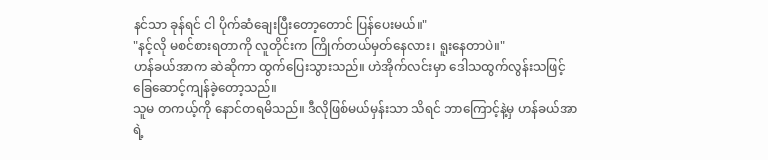နင်သာ ခုန်ရင် ငါ ပိုက်ဆံချေးပြီးတော့တောင် ပြန်ပေးမယ်။"
"နင့်လို မစင်စားရတာကို လူတိုင်းက ကြိုက်တယ်မှတ်နေလား၊ ရူးနေတာပဲ။"
ဟန်ခယ်အာက ဆဲဆိုကာ ထွက်ပြေးသွားသည်။ ဟဲအိုက်လင်းမှာ ဒေါသထွက်လွန်းသဖြင့် ခြေဆောင့်ကျန်ခဲ့တော့သည်။
သူမ တကယ့်ကို နောင်တရမိသည်။ ဒီလိုဖြစ်မယ်မှန်းသာ သိရင် ဘာကြောင့်နဲ့မှ ဟန်ခယ်အာရဲ့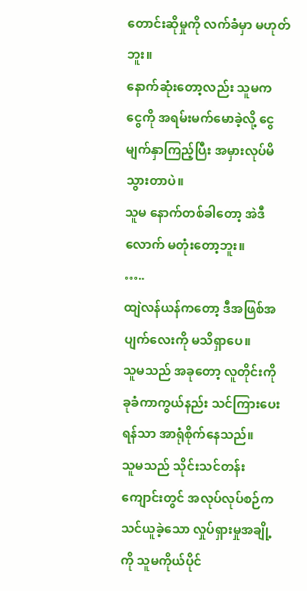တောင်းဆိုမှုကို လက်ခံမှာ မဟုတ်ဘူး။
နောက်ဆုံးတော့လည်း သူမက ငွေကို အရမ်းမက်မောခဲ့လို့ ငွေမျက်နှာကြည့်ပြီး အမှားလုပ်မိသွားတာပဲ။
သူမ နောက်တစ်ခါတော့ အဲဒီလောက် မတုံးတော့ဘူး။
…..
ထျဲလန်ယန်ကတော့ ဒီအဖြစ်အပျက်လေးကို မသိရှာပေ။
သူမသည် အခုတော့ လူတိုင်းကို ခုခံကာကွယ်နည်း သင်ကြားပေးရန်သာ အာရုံစိုက်နေသည်။
သူမသည် သိုင်းသင်တန်းကျောင်းတွင် အလုပ်လုပ်စဉ်က သင်ယူခဲ့သော လှုပ်ရှားမှုအချို့ကို သူမကိုယ်ပိုင်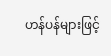ဟန်ပန်များဖြင့်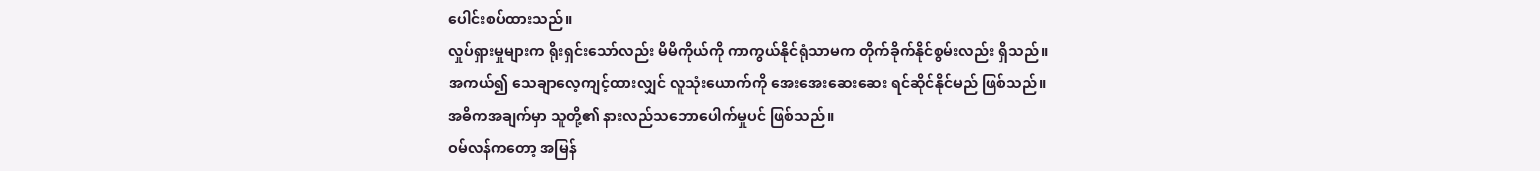ပေါင်းစပ်ထားသည်။
လှုပ်ရှားမှုများက ရိုးရှင်းသော်လည်း မိမိကိုယ်ကို ကာကွယ်နိုင်ရုံသာမက တိုက်ခိုက်နိုင်စွမ်းလည်း ရှိသည်။
အကယ်၍ သေချာလေ့ကျင့်ထားလျှင် လူသုံးယောက်ကို အေးအေးဆေးဆေး ရင်ဆိုင်နိုင်မည် ဖြစ်သည်။
အဓိကအချက်မှာ သူတို့၏ နားလည်သဘောပေါက်မှုပင် ဖြစ်သည်။
ဝမ်လန်ကတော့ အမြန်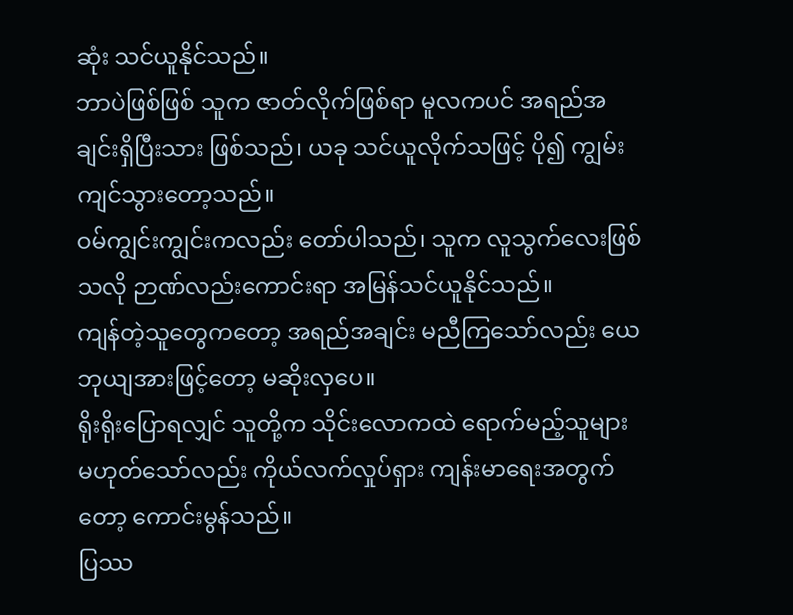ဆုံး သင်ယူနိုင်သည်။
ဘာပဲဖြစ်ဖြစ် သူက ဇာတ်လိုက်ဖြစ်ရာ မူလကပင် အရည်အချင်းရှိပြီးသား ဖြစ်သည်၊ ယခု သင်ယူလိုက်သဖြင့် ပို၍ ကျွမ်းကျင်သွားတော့သည်။
ဝမ်ကျွင်းကျွင်းကလည်း တော်ပါသည်၊ သူက လူသွက်လေးဖြစ်သလို ဉာဏ်လည်းကောင်းရာ အမြန်သင်ယူနိုင်သည်။
ကျန်တဲ့သူတွေကတော့ အရည်အချင်း မညီကြသော်လည်း ယေဘုယျအားဖြင့်တော့ မဆိုးလှပေ။
ရိုးရိုးပြောရလျှင် သူတို့က သိုင်းလောကထဲ ရောက်မည့်သူများ မဟုတ်သော်လည်း ကိုယ်လက်လှုပ်ရှား ကျန်းမာရေးအတွက်တော့ ကောင်းမွန်သည်။
ပြဿ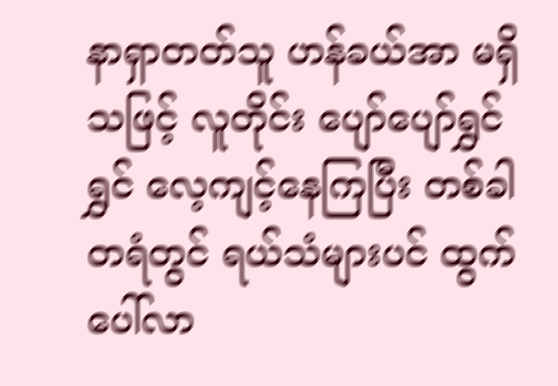နာရှာတတ်သူ ဟန်ခယ်အာ မရှိသဖြင့် လူတိုင်း ပျော်ပျော်ရွှင်ရွှင် လေ့ကျင့်နေကြပြီး တစ်ခါတရံတွင် ရယ်သံများပင် ထွက်ပေါ်လာ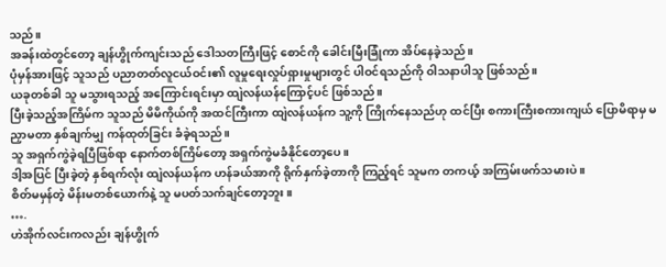သည်။
အခန်းထဲတွင်တော့ ချန်ဟွိုက်ကျင်းသည် ဒေါသတကြီးဖြင့် စောင်ကို ခေါင်းမြီးခြုံကာ အိပ်နေခဲ့သည်။
ပုံမှန်အားဖြင့် သူသည် ပညာတတ်လူငယ်ဝင်း၏ လူမှုရေးလှုပ်ရှားမှုများတွင် ပါဝင်ရသည်ကို ဝါသနာပါသူ ဖြစ်သည်။
ယခုတစ်ခါ သူ မသွားရသည့် အကြောင်းရင်းမှာ ထျဲလန်ယန်ကြောင့်ပင် ဖြစ်သည်။
ပြီးခဲ့သည့်အကြိမ်က သူသည် မိမိကိုယ်ကို အထင်ကြီးကာ ထျဲလန်ယန်က သူ့ကို ကြိုက်နေသည်ဟု ထင်ပြီး စကားကြီးစကားကျယ် ပြောမိရာမှ မညှာမတာ နှစ်ချက်မျှ ကန်ထုတ်ခြင်း ခံခဲ့ရသည်။
သူ အရှက်ကွဲခဲ့ရပြီဖြစ်ရာ နောက်တစ်ကြိမ်တော့ အရှက်ကွဲမခံနိုင်တော့ပေ။
ဒါ့အပြင် ပြီးခဲ့တဲ့ နှစ်ရက်လုံး ထျဲလန်ယန်က ဟန်ခယ်အာကို ရိုက်နှက်ခဲ့တာကို ကြည့်ရင် သူမက တကယ့် အကြမ်းဖက်သမားပဲ။
စိတ်မမှန်တဲ့ မိန်းမတစ်ယောက်နဲ့ သူ မပတ်သက်ချင်တော့ဘူး။
….
ဟဲအိုက်လင်းကလည်း ချန်ဟွိုက်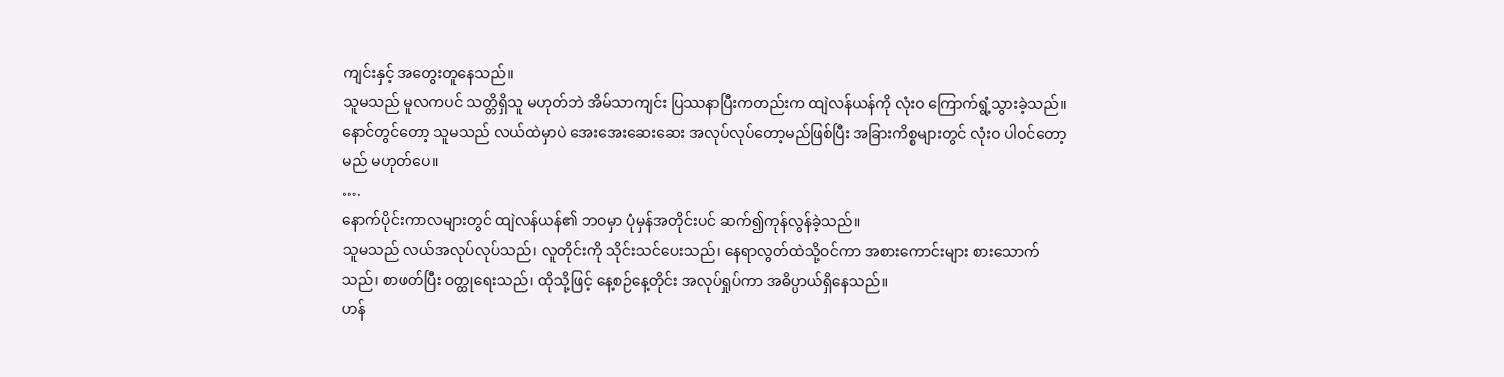ကျင်းနှင့် အတွေးတူနေသည်။
သူမသည် မူလကပင် သတ္တိရှိသူ မဟုတ်ဘဲ အိမ်သာကျင်း ပြဿနာပြီးကတည်းက ထျဲလန်ယန်ကို လုံးဝ ကြောက်ရွံ့သွားခဲ့သည်။
နောင်တွင်တော့ သူမသည် လယ်ထဲမှာပဲ အေးအေးဆေးဆေး အလုပ်လုပ်တော့မည်ဖြစ်ပြီး အခြားကိစ္စများတွင် လုံးဝ ပါဝင်တော့မည် မဟုတ်ပေ။
….
နောက်ပိုင်းကာလများတွင် ထျဲလန်ယန်၏ ဘဝမှာ ပုံမှန်အတိုင်းပင် ဆက်၍ကုန်လွန်ခဲ့သည်။
သူမသည် လယ်အလုပ်လုပ်သည်၊ လူတိုင်းကို သိုင်းသင်ပေးသည်၊ နေရာလွတ်ထဲသို့ဝင်ကာ အစားကောင်းများ စားသောက်သည်၊ စာဖတ်ပြီး ဝတ္ထုရေးသည်၊ ထိုသို့ဖြင့် နေ့စဉ်နေ့တိုင်း အလုပ်ရှုပ်ကာ အဓိပ္ပာယ်ရှိနေသည်။
ဟန်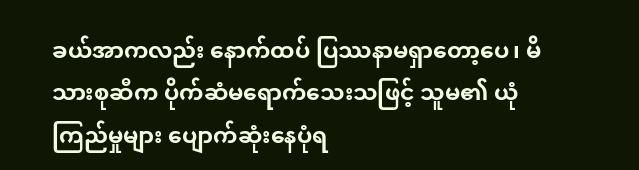ခယ်အာကလည်း နောက်ထပ် ပြဿနာမရှာတော့ပေ၊ မိသားစုဆီက ပိုက်ဆံမရောက်သေးသဖြင့် သူမ၏ ယုံကြည်မှုများ ပျောက်ဆုံးနေပုံရ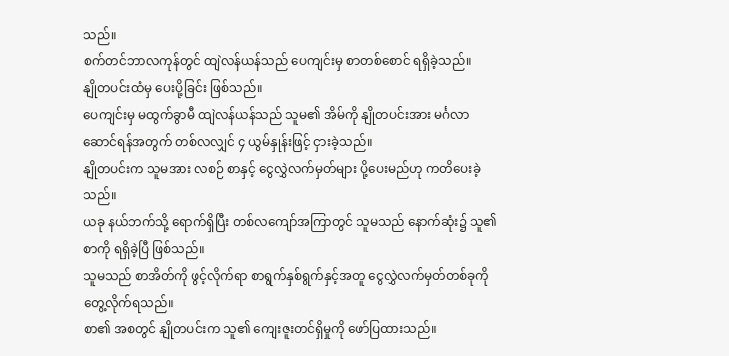သည်။
စက်တင်ဘာလကုန်တွင် ထျဲလန်ယန်သည် ပေကျင်းမှ စာတစ်စောင် ရရှိခဲ့သည်။
နျိုတပင်းထံမှ ပေးပို့ခြင်း ဖြစ်သည်။
ပေကျင်းမှ မထွက်ခွာမီ ထျဲလန်ယန်သည် သူမ၏ အိမ်ကို နျိုတပင်းအား မင်္ဂလာဆောင်ရန်အတွက် တစ်လလျှင် ၄ ယွမ်နှုန်းဖြင့် ငှားခဲ့သည်။
နျိုတပင်းက သူမအား လစဉ် စာနှင့် ငွေလွှဲလက်မှတ်များ ပို့ပေးမည်ဟု ကတိပေးခဲ့သည်။
ယခု နယ်ဘက်သို့ ရောက်ရှိပြီး တစ်လကျော်အကြာတွင် သူမသည် နောက်ဆုံး၌ သူ၏စာကို ရရှိခဲ့ပြီ ဖြစ်သည်။
သူမသည် စာအိတ်ကို ဖွင့်လိုက်ရာ စာရွက်နှစ်ရွက်နှင့်အတူ ငွေလွှဲလက်မှတ်တစ်ခုကို တွေ့လိုက်ရသည်။
စာ၏ အစတွင် နျိုတပင်းက သူ၏ ကျေးဇူးတင်ရှိမှုကို ဖော်ပြထားသည်။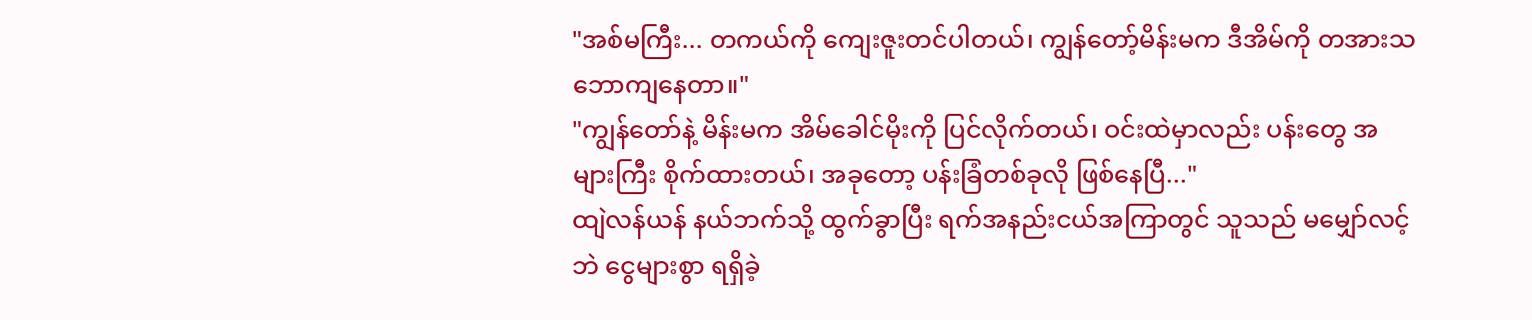"အစ်မကြီး... တကယ်ကို ကျေးဇူးတင်ပါတယ်၊ ကျွန်တော့်မိန်းမက ဒီအိမ်ကို တအားသဘောကျနေတာ။"
"ကျွန်တော်နဲ့ မိန်းမက အိမ်ခေါင်မိုးကို ပြင်လိုက်တယ်၊ ဝင်းထဲမှာလည်း ပန်းတွေ အများကြီး စိုက်ထားတယ်၊ အခုတော့ ပန်းခြံတစ်ခုလို ဖြစ်နေပြီ..."
ထျဲလန်ယန် နယ်ဘက်သို့ ထွက်ခွာပြီး ရက်အနည်းငယ်အကြာတွင် သူသည် မမျှော်လင့်ဘဲ ငွေများစွာ ရရှိခဲ့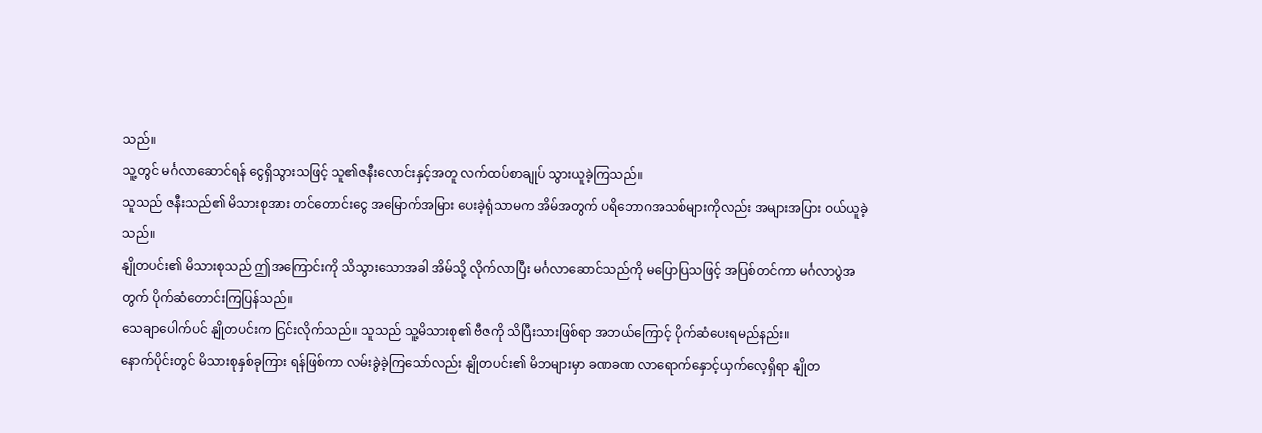သည်။
သူ့တွင် မင်္ဂလာဆောင်ရန် ငွေရှိသွားသဖြင့် သူ၏ဇနီးလောင်းနှင့်အတူ လက်ထပ်စာချုပ် သွားယူခဲ့ကြသည်။
သူသည် ဇနီးသည်၏ မိသားစုအား တင်တောင်းငွေ အမြောက်အမြား ပေးခဲ့ရုံသာမက အိမ်အတွက် ပရိဘောဂအသစ်များကိုလည်း အများအပြား ဝယ်ယူခဲ့သည်။
နျိုတပင်း၏ မိသားစုသည် ဤအကြောင်းကို သိသွားသောအခါ အိမ်သို့ လိုက်လာပြီး မင်္ဂလာဆောင်သည်ကို မပြောပြသဖြင့် အပြစ်တင်ကာ မင်္ဂလာပွဲအတွက် ပိုက်ဆံတောင်းကြပြန်သည်။
သေချာပေါက်ပင် နျိုတပင်းက ငြင်းလိုက်သည်။ သူသည် သူ့မိသားစု၏ ဗီဇကို သိပြီးသားဖြစ်ရာ အဘယ်ကြောင့် ပိုက်ဆံပေးရမည်နည်း။
နောက်ပိုင်းတွင် မိသားစုနှစ်ခုကြား ရန်ဖြစ်ကာ လမ်းခွဲခဲ့ကြသော်လည်း နျိုတပင်း၏ မိဘများမှာ ခဏခဏ လာရောက်နှောင့်ယှက်လေ့ရှိရာ နျိုတ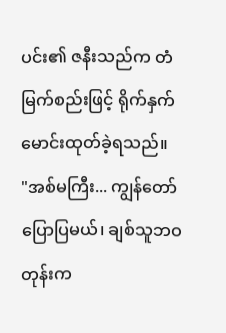ပင်း၏ ဇနီးသည်က တံမြက်စည်းဖြင့် ရိုက်နှက်မောင်းထုတ်ခဲ့ရသည်။
"အစ်မကြီး... ကျွန်တော် ပြောပြမယ်၊ ချစ်သူဘဝတုန်းက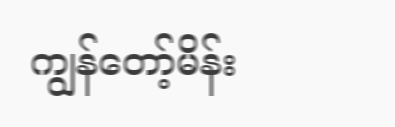ကျွန်တော့်မိန်း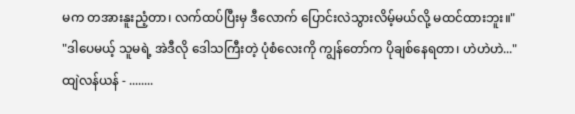မက တအားနူးညံ့တာ၊ လက်ထပ်ပြီးမှ ဒီလောက် ပြောင်းလဲသွားလိမ့်မယ်လို့ မထင်ထားဘူး။"
"ဒါပေမယ့် သူမရဲ့ အဲဒီလို ဒေါသကြီးတဲ့ ပုံစံလေးကို ကျွန်တော်က ပိုချစ်နေရတာ၊ ဟဲဟဲဟဲ..."
ထျဲလန်ယန် - ........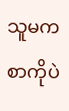သူမက စာကိုပဲ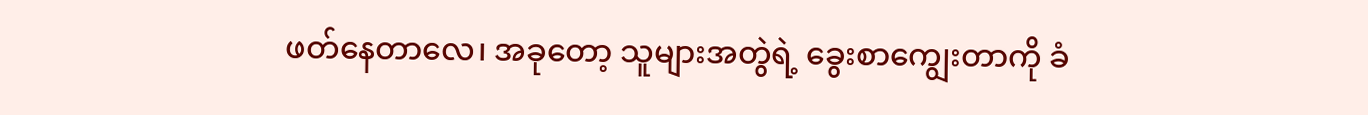ဖတ်နေတာလေ၊ အခုတော့ သူများအတွဲရဲ့ ခွေးစာကျွေးတာကို ခံ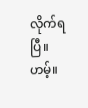လိုက်ရပြီ။
ဟမ့်။